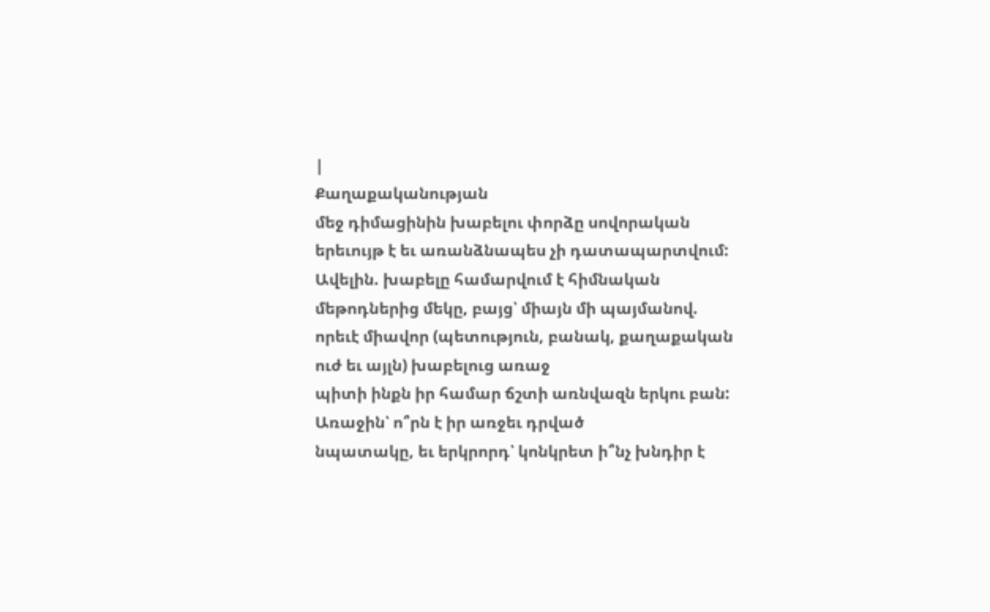|
Քաղաքականության
մեջ դիմացինին խաբելու փորձը սովորական երեւույթ է եւ առանձնապես չի դատապարտվում:
Ավելին. խաբելը համարվում է հիմնական մեթոդներից մեկը, բայց՝ միայն մի պայմանով.
որեւէ միավոր (պետություն, բանակ, քաղաքական ուժ եւ այլն) խաբելուց առաջ
պիտի ինքն իր համար ճշտի առնվազն երկու բան: Առաջին՝ ո՞րն է իր առջեւ դրված
նպատակը, եւ երկրորդ՝ կոնկրետ ի՞նչ խնդիր է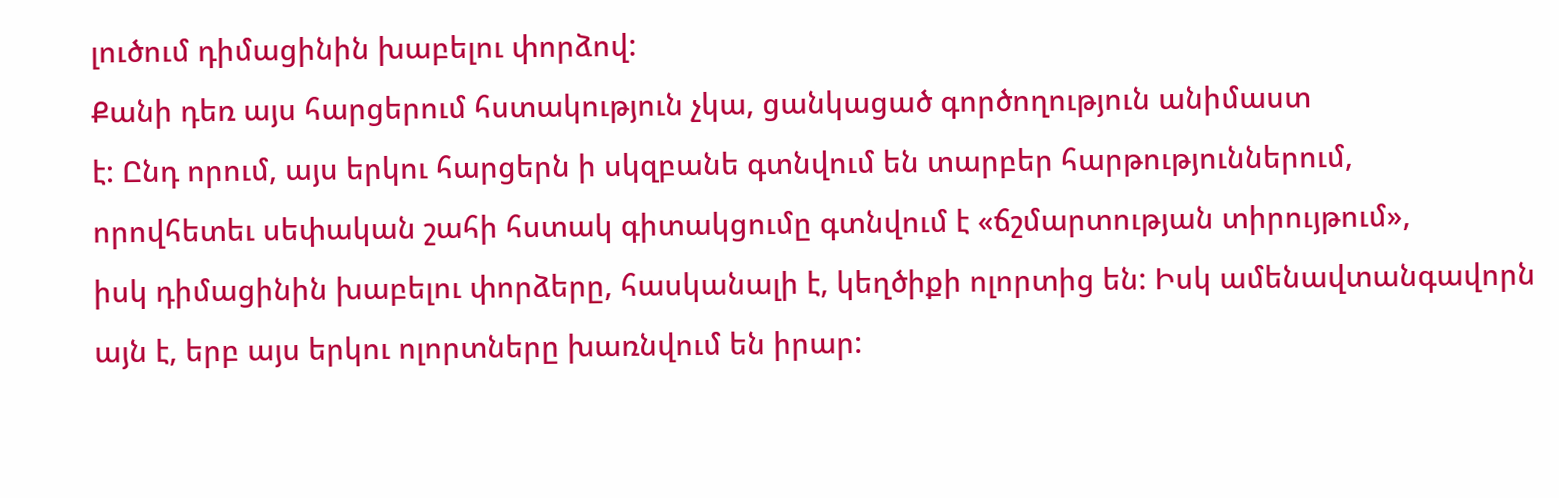լուծում դիմացինին խաբելու փորձով:
Քանի դեռ այս հարցերում հստակություն չկա, ցանկացած գործողություն անիմաստ
է: Ընդ որում, այս երկու հարցերն ի սկզբանե գտնվում են տարբեր հարթություններում,
որովհետեւ սեփական շահի հստակ գիտակցումը գտնվում է «ճշմարտության տիրույթում»,
իսկ դիմացինին խաբելու փորձերը, հասկանալի է, կեղծիքի ոլորտից են: Իսկ ամենավտանգավորն
այն է, երբ այս երկու ոլորտները խառնվում են իրար: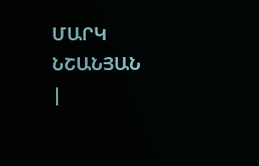ՄԱՐԿ ՆՇԱՆՅԱՆ
|